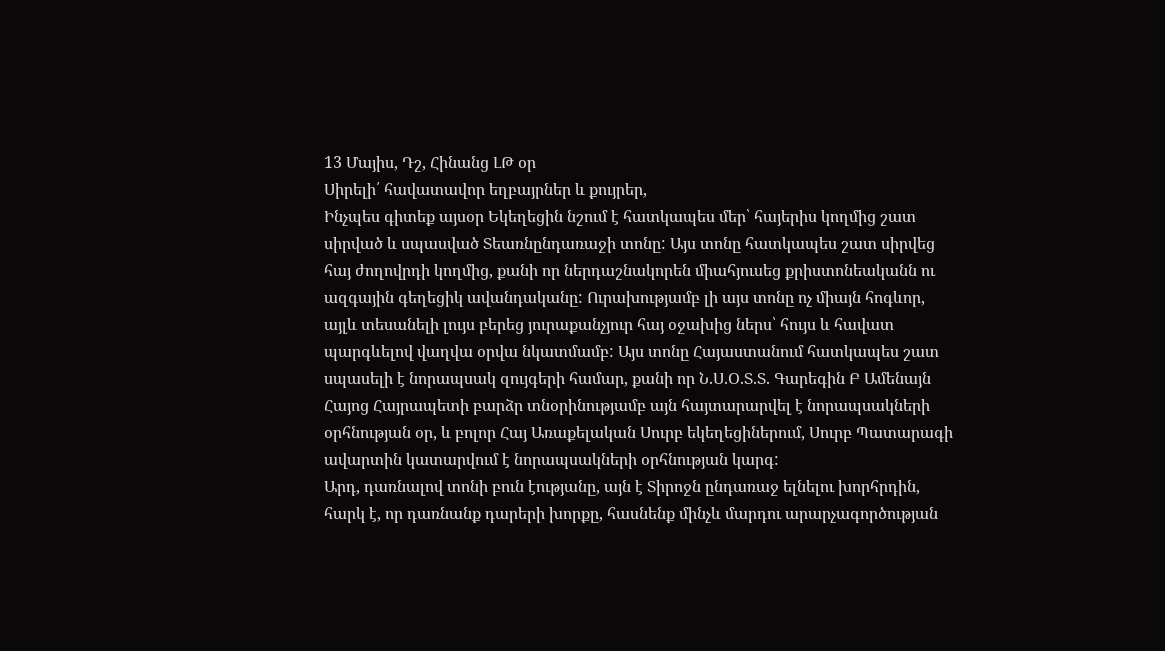13 Մայիս, Դշ, Հինանց ԼԹ օր
Սիրելի՛ հավատավոր եղբայրներ և քույրեր,
Ինչպես գիտեք այսօր Եկեղեցին նշում է հատկապես մեր՝ հայերիս կողմից շատ սիրված և սպասված Տեառնընդառաջի տոնը: Այս տոնը հատկապես շատ սիրվեց հայ ժողովրդի կողմից, քանի որ ներդաշնակորեն միահյուսեց քրիստոնեականն ու ազգային գեղեցիկ ավանդականը: Ուրախությամբ լի այս տոնը ոչ միայն հոգևոր, այլև տեսանելի լույս բերեց յուրաքանչյուր հայ օջախից ներս՝ հույս և հավատ պարգևելով վաղվա օրվա նկատմամբ: Այս տոնը Հայաստանում հատկապես շատ սպասելի է նորապսակ զույգերի համար, քանի որ Ն.Ս.Օ.Տ.Տ. Գարեգին Բ Ամենայն Հայոց Հայրապետի բարձր տնօրինությամբ այն հայտարարվել է նորապսակների օրհնության օր, և բոլոր Հայ Առաքելական Սուրբ եկեղեցիներում, Սուրբ Պատարագի ավարտին կատարվում է նորապսակների օրհնության կարգ:
Արդ, դառնալով տոնի բուն էությանը, այն է Տիրոջն ընդառաջ ելնելու խորհրդին, հարկ է, որ դառնանք դարերի խորքը, հասնենք մինչև մարդու արարչագործության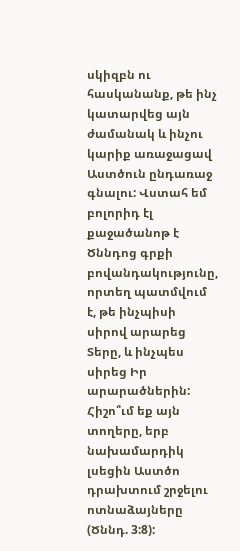սկիզբն ու հասկանանք, թե ինչ կատարվեց այն ժամանակ և ինչու կարիք առաջացավ Աստծուն ընդառաջ գնալու: Վստահ եմ բոլորիդ էլ քաջածանոթ է Ծննդոց գրքի բովանդակությունը, որտեղ պատմվում է, թե ինչպիսի սիրով արարեց Տերը, և ինչպես սիրեց Իր արարածներին: Հիշո՞ւմ եք այն տողերը, երբ նախամարդիկ լսեցին Աստծո դրախտում շրջելու ոտնաձայները (Ծննդ. 3:8):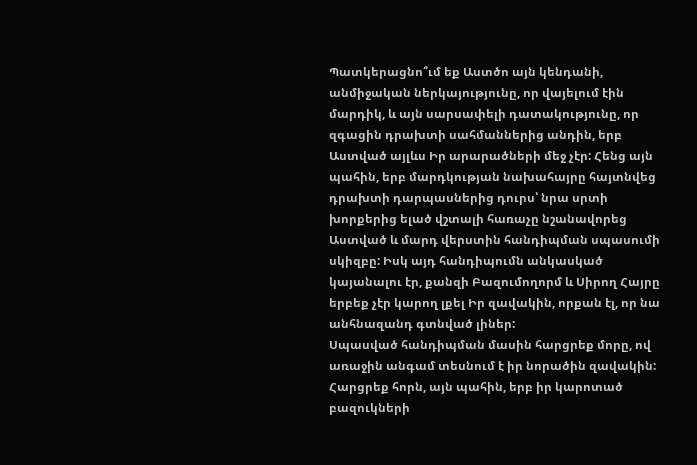Պատկերացնո՞ւմ եք Աստծո այն կենդանի, անմիջական ներկայությունը, որ վայելում էին մարդիկ, և այն սարսափելի դատակությունը, որ զգացին դրախտի սահմաններից անդին, երբ Աստված այլևս Իր արարածների մեջ չէր: Հենց այն պահին, երբ մարդկության նախահայրը հայտնվեց դրախտի դարպասներից դուրս՝ նրա սրտի խորքերից ելած վշտալի հառաչը նշանավորեց Աստված և մարդ վերստին հանդիպման սպասումի սկիզբը: Իսկ այդ հանդիպումն անկասկած կայանալու էր, քանզի Բազումողորմ և Սիրող Հայրը երբեք չէր կարող լքել Իր զավակին, որքան էլ, որ նա անհնազանդ գտնված լիներ:
Սպասված հանդիպման մասին հարցրեք մորը, ով առաջին անգամ տեսնում է իր նորածին զավակին: Հարցրեք հորն, այն պահին, երբ իր կարոտած բազուկների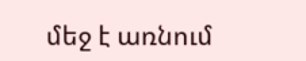մեջ է առնում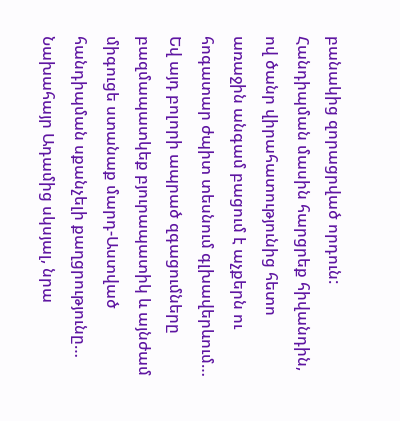բանակից զորացրված որդուն: Հանդիպման մասին հարցրեք հիվանդին, ով ծանր վիրահատությունից հետո առաջին անգամ բացում է աչքերն ու հոգատար ժպիտ տեսնում գլխավերևում… Եվ այդ բոլորի ապրած զգացումները բազմապատկեք բյուրապատիկ և այնժամ միգուցե ստանաք մարդ-Աստված հանդիպման սքանչելի քաղցրությունը…
Նախահայր Ադամից սկսյալ, նրա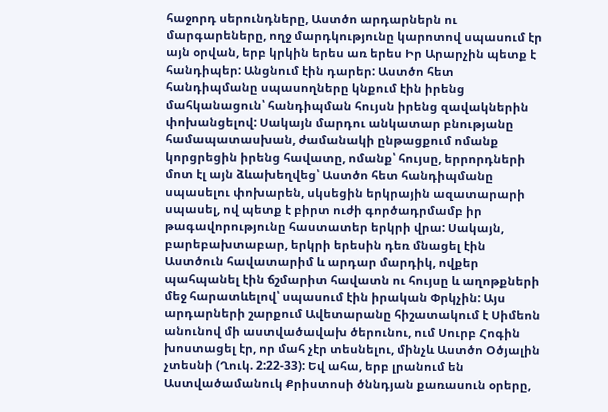հաջորդ սերունդները, Աստծո արդարներն ու մարգարեները, ողջ մարդկությունը կարոտով սպասում էր այն օրվան, երբ կրկին երես առ երես Իր Արարչին պետք է հանդիպեր: Անցնում էին դարեր: Աստծո հետ հանդիպմանը սպասողները կնքում էին իրենց մահկանացուն՝ հանդիպման հույսն իրենց զավակներին փոխանցելով: Սակայն մարդու անկատար բնությանը համապատասխան, ժամանակի ընթացքում ոմանք կորցրեցին իրենց հավատը, ոմանք՝ հույսը, երրորդների մոտ էլ այն ձևախեղվեց՝ Աստծո հետ հանդիպմանը սպասելու փոխարեն, սկսեցին երկրային ազատարարի սպասել, ով պետք է բիրտ ուժի գործադրմամբ իր թագավորությունը հաստատեր երկրի վրա: Սակայն, բարեբախտաբար, երկրի երեսին դեռ մնացել էին Աստծուն հավատարիմ և արդար մարդիկ, ովքեր պահպանել էին ճշմարիտ հավատն ու հույսը և աղոթքների մեջ հարատևելով՝ սպասում էին իրական Փրկչին: Այս արդարների շարքում Ավետարանը հիշատակում է Սիմեոն անունով մի աստվածավախ ծերունու, ում Սուրբ Հոգին խոստացել էր, որ մահ չէր տեսնելու, մինչև Աստծո Օծյալին չտեսնի (Ղուկ. 2:22-33): Եվ ահա, երբ լրանում են Աստվածամանուկ Քրիստոսի ծննդյան քառասուն օրերը,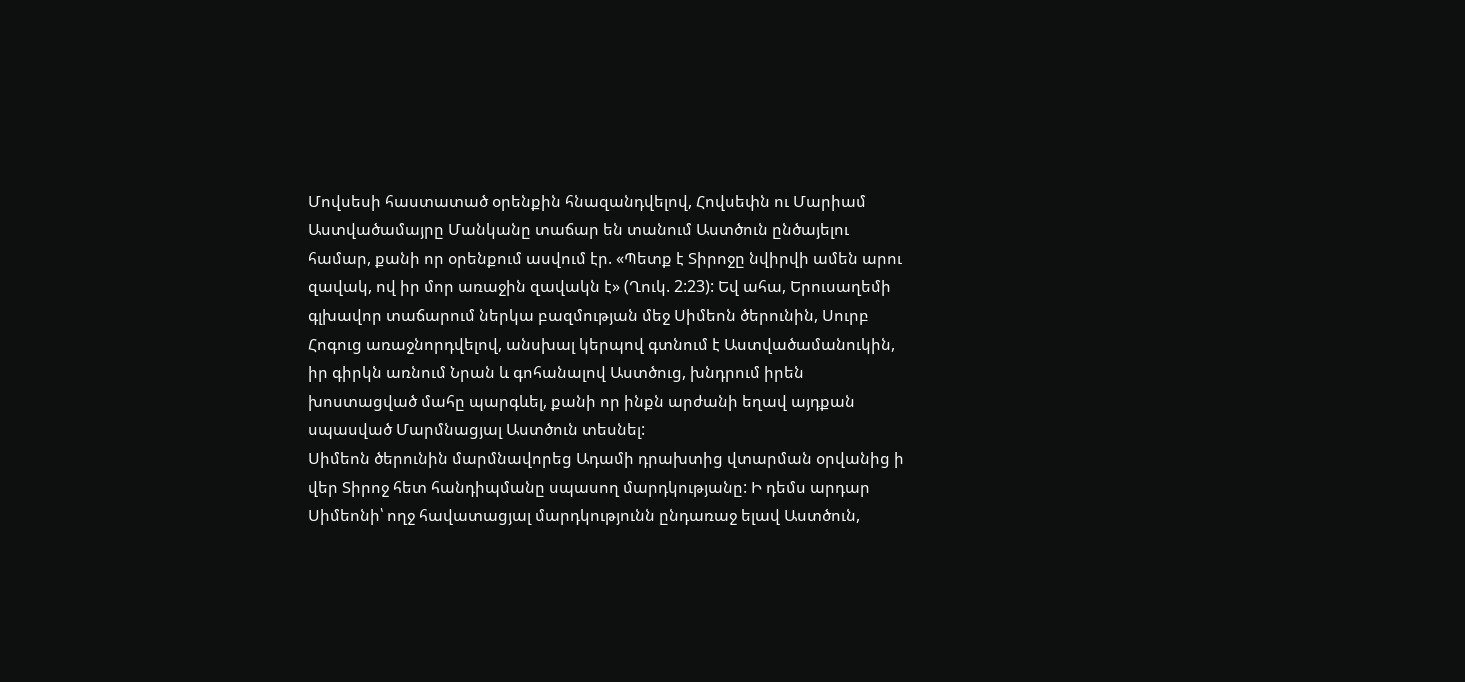Մովսեսի հաստատած օրենքին հնազանդվելով, Հովսեփն ու Մարիամ Աստվածամայրը Մանկանը տաճար են տանում Աստծուն ընծայելու համար, քանի որ օրենքում ասվում էր. «Պետք է Տիրոջը նվիրվի ամեն արու զավակ, ով իր մոր առաջին զավակն է» (Ղուկ. 2:23): Եվ ահա, Երուսաղեմի գլխավոր տաճարում ներկա բազմության մեջ Սիմեոն ծերունին, Սուրբ Հոգուց առաջնորդվելով, անսխալ կերպով գտնում է Աստվածամանուկին, իր գիրկն առնում Նրան և գոհանալով Աստծուց, խնդրում իրեն խոստացված մահը պարգևել, քանի որ ինքն արժանի եղավ այդքան սպասված Մարմնացյալ Աստծուն տեսնել:
Սիմեոն ծերունին մարմնավորեց Ադամի դրախտից վտարման օրվանից ի վեր Տիրոջ հետ հանդիպմանը սպասող մարդկությանը: Ի դեմս արդար Սիմեոնի՝ ողջ հավատացյալ մարդկությունն ընդառաջ ելավ Աստծուն,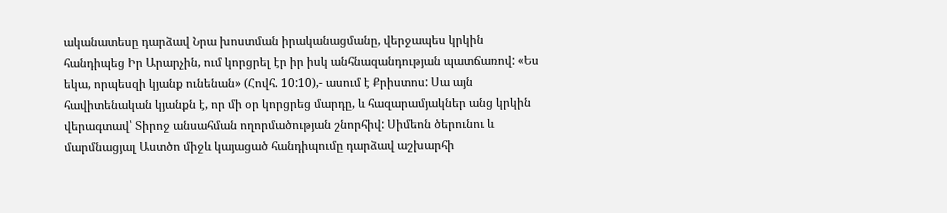ականատեսը դարձավ Նրա խոստման իրականացմանը, վերջապես կրկին հանդիպեց Իր Արարչին, ում կորցրել էր իր իսկ անհնազանդության պատճառով: «Ես եկա, որպեսզի կյանք ունենան» (Հովհ. 10:10),- ասում է Քրիստոս: Սա այն հավիտենական կյանքն է, որ մի օր կորցրեց մարդը, և հազարամյակներ անց կրկին վերագտավ՝ Տիրոջ անսահման ողորմածության շնորհիվ: Սիմեոն ծերունու և մարմնացյալ Աստծո միջև կայացած հանդիպումը դարձավ աշխարհի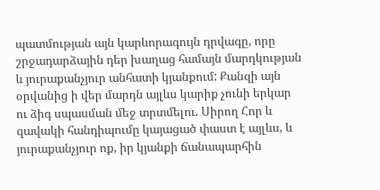պատմության այն կարևորագույն դրվագը, որը շրջադարձային դեր խաղաց համայն մարդկության և յուրաքանչյուր անհատի կյանքում: Քանզի այն օրվանից ի վեր մարդն այլևս կարիք չունի երկար ու ձիգ սպասման մեջ տրտմելու. Սիրող Հոր և զավակի հանդիպումը կայացած փաստ է այլևս, և յուրաքանչյուր ոք, իր կյանքի ճանապարհին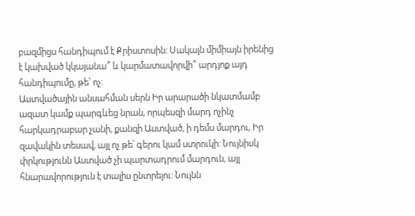բազմիցս հանդիպում է Քրիստոսին: Սակայն միմիայն իրենից է կախված կկայանա՞ և կարմատավորվի՞ արդյոք այդ հանդիպումը, թե՝ ոչ:
Աստվածային անսահման սերն Իր արարածի նկատմամբ ազատ կամք պարգևեց նրան, որպեսզի մարդ ոչինչ հարկադրաբար չանի, քանզի Աստված, ի դեմս մարդու, Իր զավակին տեսավ, այլ ոչ թե՝ գերու կամ ստրուկի: Նույնիսկ փրկությունն Աստված չի պարտադրում մարդուն, այլ հնարավորություն է տալիս ընտրելու: Նույնն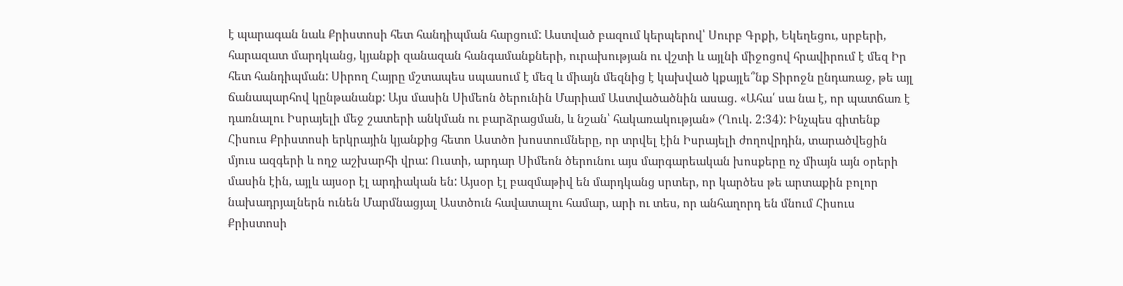է պարագան նաև Քրիստոսի հետ հանդիպման հարցում: Աստված բազում կերպերով՝ Սուրբ Գրքի, Եկեղեցու, սրբերի, հարազատ մարդկանց, կյանքի զանազան հանգամանքների, ուրախության ու վշտի և այլնի միջոցով հրավիրում է մեզ Իր հետ հանդիպման: Սիրող Հայրը մշտապես սպասում է մեզ և միայն մեզնից է կախված կքայլե՞նք Տիրոջն ընդառաջ, թե այլ ճանապարհով կընթանանք: Այս մասին Սիմեոն ծերունին Մարիամ Աստվածածնին ասաց. «Ահա՛ սա նա է, որ պատճառ է դառնալու Իսրայելի մեջ շատերի անկման ու բարձրացման, և նշան՝ հակառակության» (Ղուկ. 2:34): Ինչպես գիտենք Հիսուս Քրիստոսի երկրային կյանքից հետո Աստծո խոստումները, որ տրվել էին Իսրայելի ժողովրդին, տարածվեցին մյուս ազգերի և ողջ աշխարհի վրա: Ուստի, արդար Սիմեոն ծերունու այս մարգարեական խոսքերը ոչ միայն այն օրերի մասին էին, այլև այսօր էլ արդիական են: Այսօր էլ բազմաթիվ են մարդկանց սրտեր, որ կարծես թե արտաքին բոլոր նախադրյալներն ունեն Մարմնացյալ Աստծուն հավատալու համար, արի ու տես, որ անհաղորդ են մնում Հիսուս Քրիստոսի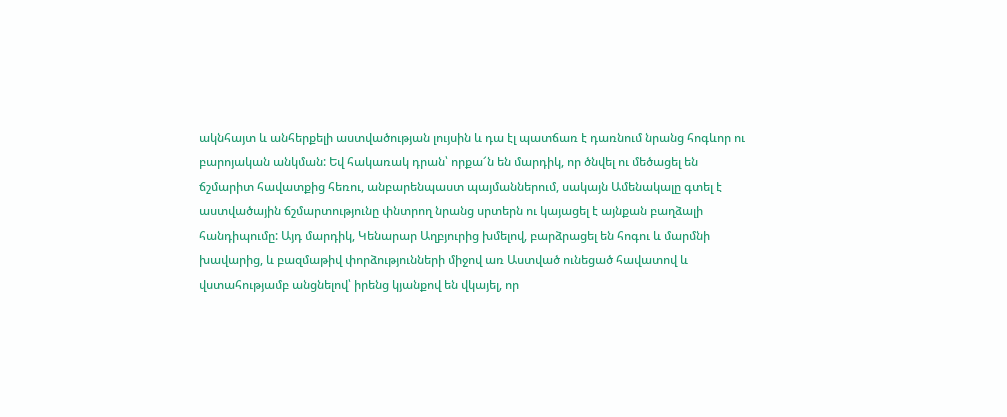ակնհայտ և անհերքելի աստվածության լույսին և դա էլ պատճառ է դառնում նրանց հոգևոր ու բարոյական անկման: Եվ հակառակ դրան՝ որքա՜ն են մարդիկ, որ ծնվել ու մեծացել են ճշմարիտ հավատքից հեռու, անբարենպաստ պայմաններում, սակայն Ամենակալը գտել է աստվածային ճշմարտությունը փնտրող նրանց սրտերն ու կայացել է այնքան բաղձալի հանդիպումը: Այդ մարդիկ, Կենարար Աղբյուրից խմելով, բարձրացել են հոգու և մարմնի խավարից, և բազմաթիվ փորձությունների միջով առ Աստված ունեցած հավատով և վստահությամբ անցնելով՝ իրենց կյանքով են վկայել, որ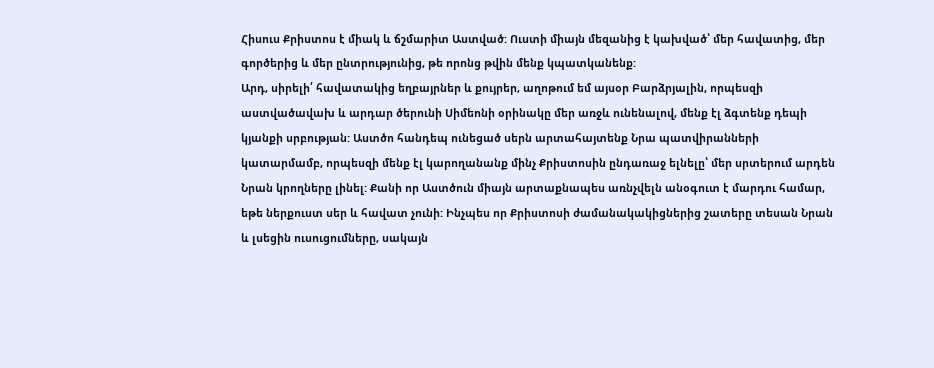Հիսուս Քրիստոս է միակ և ճշմարիտ Աստված: Ուստի միայն մեզանից է կախված՝ մեր հավատից, մեր գործերից և մեր ընտրությունից, թե որոնց թվին մենք կպատկանենք:
Արդ, սիրելի՛ հավատակից եղբայրներ և քույրեր, աղոթում եմ այսօր Բարձրյալին, որպեսզի աստվածավախ և արդար ծերունի Սիմեոնի օրինակը մեր առջև ունենալով, մենք էլ ձգտենք դեպի կյանքի սրբության: Աստծո հանդեպ ունեցած սերն արտահայտենք Նրա պատվիրանների կատարմամբ, որպեսզի մենք էլ կարողանանք մինչ Քրիստոսին ընդառաջ ելնելը՝ մեր սրտերում արդեն Նրան կրողները լինել: Քանի որ Աստծուն միայն արտաքնապես առնչվելն անօգուտ է մարդու համար, եթե ներքուստ սեր և հավատ չունի: Ինչպես որ Քրիստոսի ժամանակակիցներից շատերը տեսան Նրան և լսեցին ուսուցումները, սակայն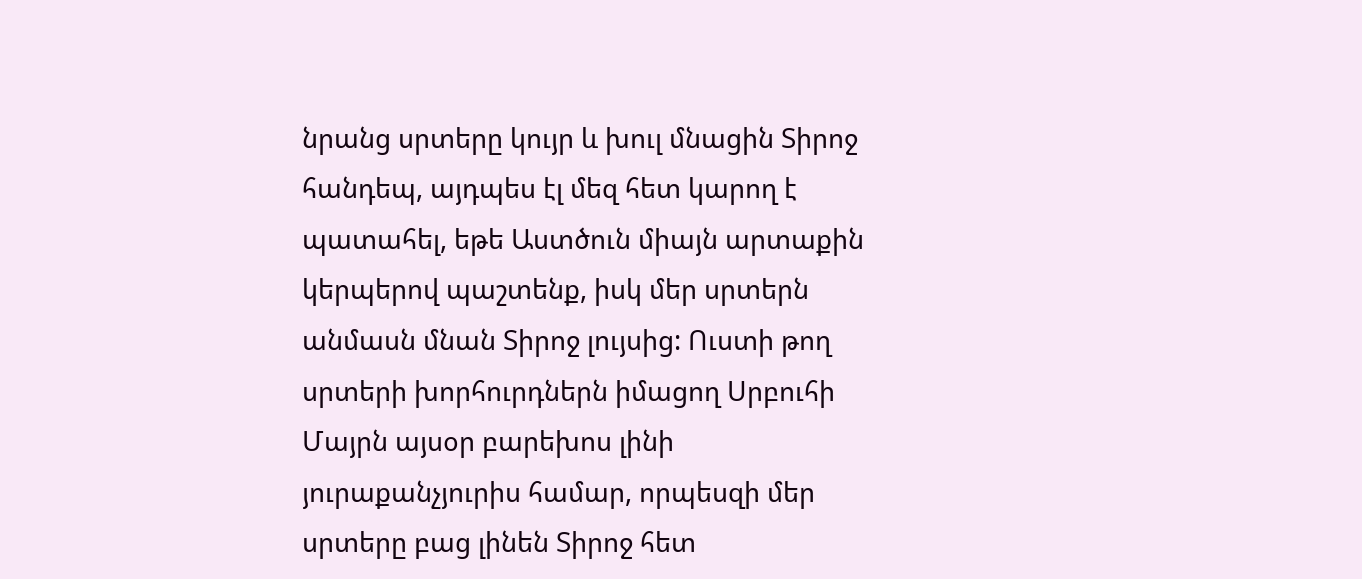նրանց սրտերը կույր և խուլ մնացին Տիրոջ հանդեպ, այդպես էլ մեզ հետ կարող է պատահել, եթե Աստծուն միայն արտաքին կերպերով պաշտենք, իսկ մեր սրտերն անմասն մնան Տիրոջ լույսից: Ուստի թող սրտերի խորհուրդներն իմացող Սրբուհի Մայրն այսօր բարեխոս լինի յուրաքանչյուրիս համար, որպեսզի մեր սրտերը բաց լինեն Տիրոջ հետ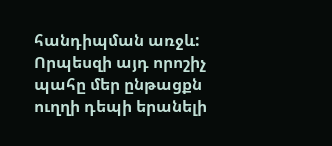հանդիպման առջև: Որպեսզի այդ որոշիչ պահը մեր ընթացքն ուղղի դեպի երանելի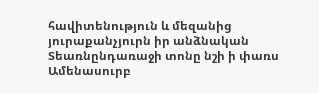հավիտենություն և մեզանից յուրաքանչյուրն իր անձնական Տեառնընդառաջի տոնը նշի ի փառս Ամենասուրբ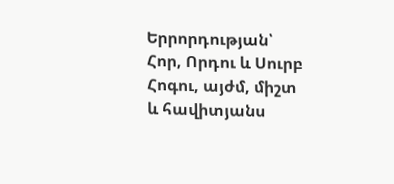Երրորդության՝ Հոր, Որդու և Սուրբ Հոգու, այժմ, միշտ և հավիտյանս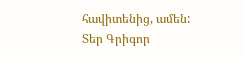հավիտենից, ամեն:
Տեր Գրիգոր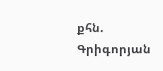քհն. Գրիգորյան